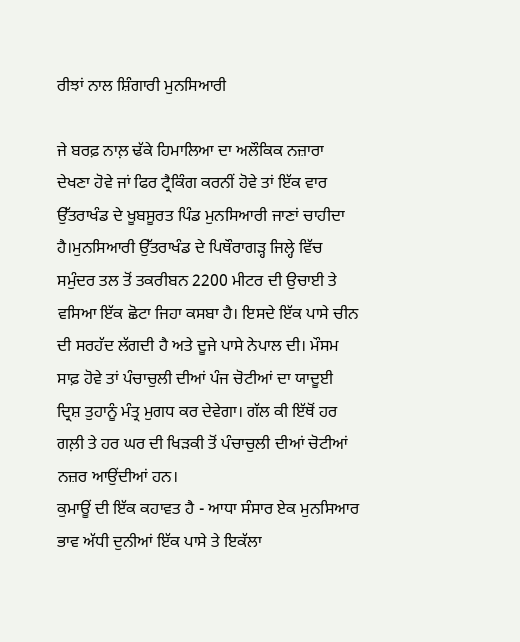ਰੀਝਾਂ ਨਾਲ ਸ਼ਿੰਗਾਰੀ ਮੁਨਸਿਆਰੀ

ਜੇ ਬਰਫ਼ ਨਾਲ਼ ਢੱਕੇ ਹਿਮਾਲਿਆ ਦਾ ਅਲੌਕਿਕ ਨਜ਼ਾਰਾ ਦੇਖਣਾ ਹੋਵੇ ਜਾਂ ਫਿਰ ਟ੍ਰੈਕਿੰਗ ਕਰਨੀਂ ਹੋਵੇ ਤਾਂ ਇੱਕ ਵਾਰ ਉੱਤਰਾਖੰਡ ਦੇ ਖੂਬਸੂਰਤ ਪਿੰਡ ਮੁਨਸਿਆਰੀ ਜਾਣਾਂ ਚਾਹੀਦਾ ਹੈ।ਮੁਨਸਿਆਰੀ ਉੱਤਰਾਖੰਡ ਦੇ ਪਿਥੌਰਾਗੜ੍ਹ ਜਿਲ੍ਹੇ ਵਿੱਚ ਸਮੁੰਦਰ ਤਲ ਤੋਂ ਤਕਰੀਬਨ 2200 ਮੀਟਰ ਦੀ ਉਚਾਈ ਤੇ ਵਸਿਆ ਇੱਕ ਛੋਟਾ ਜਿਹਾ ਕਸਬਾ ਹੈ। ਇਸਦੇ ਇੱਕ ਪਾਸੇ ਚੀਨ ਦੀ ਸਰਹੱਦ ਲੱਗਦੀ ਹੈ ਅਤੇ ਦੂਜੇ ਪਾਸੇ ਨੇਪਾਲ ਦੀ। ਮੌਸਮ ਸਾਫ਼ ਹੋਵੇ ਤਾਂ ਪੰਚਾਚੁਲੀ ਦੀਆਂ ਪੰਜ ਚੋਟੀਆਂ ਦਾ ਯਾਦੂਈ ਦ੍ਰਿਸ਼ ਤੁਹਾਨੂੰ ਮੰਤ੍ਰ ਮੁਗਧ ਕਰ ਦੇਵੇਗਾ। ਗੱਲ ਕੀ ਇੱਥੋਂ ਹਰ ਗਲ਼ੀ ਤੇ ਹਰ ਘਰ ਦੀ ਖਿੜਕੀ ਤੋਂ ਪੰਚਾਚੁਲੀ ਦੀਆਂ ਚੋਟੀਆਂ ਨਜ਼ਰ ਆਉਂਦੀਆਂ ਹਨ।
ਕੁਮਾਊਂ ਦੀ ਇੱਕ ਕਹਾਵਤ ਹੈ - ਆਧਾ ਸੰਸਾਰ ਏਕ ਮੁਨਸਿਆਰ ਭਾਵ ਅੱਧੀ ਦੁਨੀਆਂ ਇੱਕ ਪਾਸੇ ਤੇ ਇਕੱਲਾ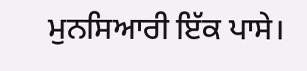ਮੁਨਸਿਆਰੀ ਇੱਕ ਪਾਸੇ।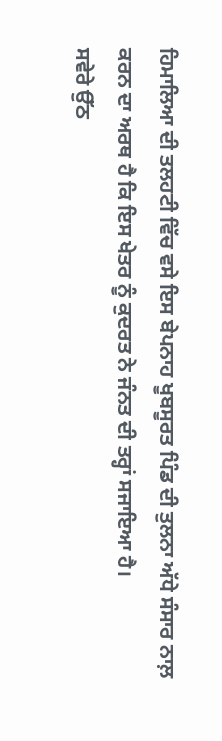ਹਿਮਾਲਿਆ ਦੀ ਤਲਹਟੀ ਵਿੱਚ ਵਸੇ ਇਸ ਬੇਪਨਾਹ ਖੂਬਸੂਰਤ ਪਿੰਡ ਦੀ ਤੁਲਨਾ ਅੱਧੇ ਸੰਸਾਰ ਨਾਲ਼ ਕਰਨ ਦਾ ਅਰਥ ਹੈ ਕਿ ਇਸ ਖੇਤਰ ਨੂੰ ਕੁਦਰਤ ਨੇ ਜੰਨਤ ਦੀ ਤਰ੍ਹਾਂ ਸਜਾਇਆ ਹੈ।
ਸਵੇਰੇ ਉੱਠ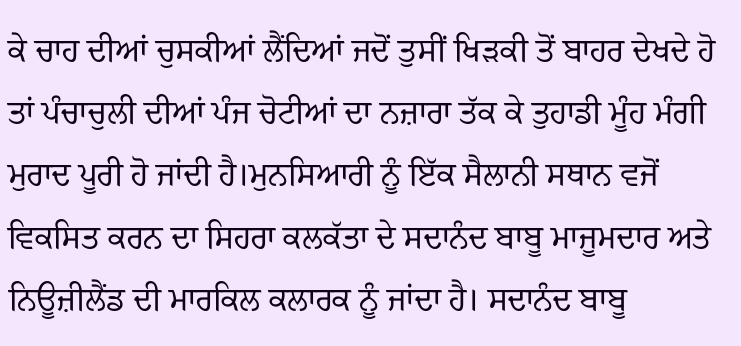ਕੇ ਚਾਹ ਦੀਆਂ ਚੁਸਕੀਆਂ ਲੈਂਦਿਆਂ ਜਦੋਂ ਤੁਸੀਂ ਖਿੜਕੀ ਤੋਂ ਬਾਹਰ ਦੇਖਦੇ ਹੋ ਤਾਂ ਪੰਚਾਚੁਲੀ ਦੀਆਂ ਪੰਜ ਚੋਟੀਆਂ ਦਾ ਨਜ਼ਾਰਾ ਤੱਕ ਕੇ ਤੁਹਾਡੀ ਮੂੰਹ ਮੰਗੀ ਮੁਰਾਦ ਪੂਰੀ ਹੋ ਜਾਂਦੀ ਹੈ।ਮੁਨਸਿਆਰੀ ਨੂੰ ਇੱਕ ਸੈਲਾਨੀ ਸਥਾਨ ਵਜੋਂ ਵਿਕਸਿਤ ਕਰਨ ਦਾ ਸਿਹਰਾ ਕਲਕੱਤਾ ਦੇ ਸਦਾਨੰਦ ਬਾਬੂ ਮਾਜੂਮਦਾਰ ਅਤੇ ਨਿਊਜ਼ੀਲੈਂਡ ਦੀ ਮਾਰਕਿਲ ਕਲਾਰਕ ਨੂੰ ਜਾਂਦਾ ਹੈ। ਸਦਾਨੰਦ ਬਾਬੂ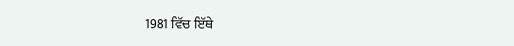1981 ਵਿੱਚ ਇੱਥੇ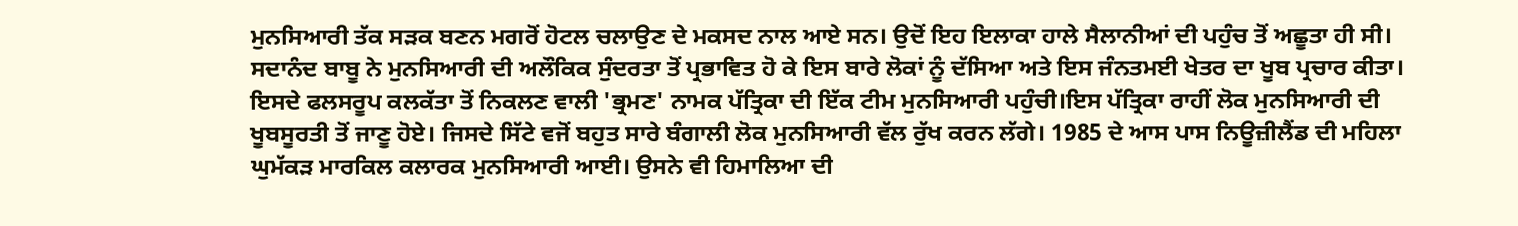ਮੁਨਸਿਆਰੀ ਤੱਕ ਸੜਕ ਬਣਨ ਮਗਰੋਂ ਹੋਟਲ ਚਲਾਉਣ ਦੇ ਮਕਸਦ ਨਾਲ ਆਏ ਸਨ। ਉਦੋਂ ਇਹ ਇਲਾਕਾ ਹਾਲੇ ਸੈਲਾਨੀਆਂ ਦੀ ਪਹੁੰਚ ਤੋਂ ਅਛੂਤਾ ਹੀ ਸੀ। ਸਦਾਨੰਦ ਬਾਬੂ ਨੇ ਮੁਨਸਿਆਰੀ ਦੀ ਅਲੌਕਿਕ ਸੁੰਦਰਤਾ ਤੋਂ ਪ੍ਰਭਾਵਿਤ ਹੋ ਕੇ ਇਸ ਬਾਰੇ ਲੋਕਾਂ ਨੂੰ ਦੱਸਿਆ ਅਤੇ ਇਸ ਜੰਨਤਮਈ ਖੇਤਰ ਦਾ ਖੂਬ ਪ੍ਰਚਾਰ ਕੀਤਾ। ਇਸਦੇ ਫਲਸਰੂਪ ਕਲਕੱਤਾ ਤੋਂ ਨਿਕਲਣ ਵਾਲੀ 'ਭ੍ਰਮਣ' ਨਾਮਕ ਪੱਤ੍ਰਿਕਾ ਦੀ ਇੱਕ ਟੀਮ ਮੁਨਸਿਆਰੀ ਪਹੁੰਚੀ।ਇਸ ਪੱਤ੍ਰਿਕਾ ਰਾਹੀਂ ਲੋਕ ਮੁਨਸਿਆਰੀ ਦੀ ਖੂਬਸੂਰਤੀ ਤੋਂ ਜਾਣੂ ਹੋਏ। ਜਿਸਦੇ ਸਿੱਟੇ ਵਜੋਂ ਬਹੁਤ ਸਾਰੇ ਬੰਗਾਲੀ ਲੋਕ ਮੁਨਸਿਆਰੀ ਵੱਲ ਰੁੱਖ ਕਰਨ ਲੱਗੇ। 1985 ਦੇ ਆਸ ਪਾਸ ਨਿਊਜ਼ੀਲੈਂਡ ਦੀ ਮਹਿਲਾ ਘੁਮੱਕੜ ਮਾਰਕਿਲ ਕਲਾਰਕ ਮੁਨਸਿਆਰੀ ਆਈ। ਉਸਨੇ ਵੀ ਹਿਮਾਲਿਆ ਦੀ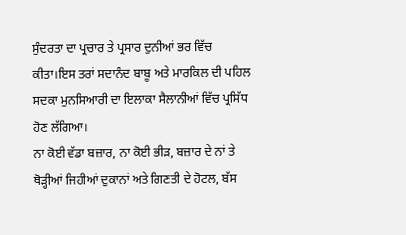ਸੁੰਦਰਤਾ ਦਾ ਪ੍ਰਚਾਰ ਤੇ ਪ੍ਰਸਾਰ ਦੁਨੀਆਂ ਭਰ ਵਿੱਚ ਕੀਤਾ।ਇਸ ਤਰਾਂ ਸਦਾਨੰਦ ਬਾਬੂ ਅਤੇ ਮਾਰਕਿਲ ਦੀ ਪਹਿਲ ਸਦਕਾ ਮੁਨਸਿਆਰੀ ਦਾ ਇਲਾਕਾ ਸੈਲਾਨੀਆਂ ਵਿੱਚ ਪ੍ਰਸਿੱਧ ਹੋਣ ਲੱਗਿਆ।
ਨਾ ਕੋਈ ਵੱਡਾ ਬਜ਼ਾਰ, ਨਾ ਕੋਈ ਭੀੜ, ਬਜ਼ਾਰ ਦੇ ਨਾਂ ਤੇ ਥੋੜ੍ਹੀਆਂ ਜਿਹੀਆਂ ਦੁਕਾਨਾਂ ਅਤੇ ਗਿਣਤੀ ਦੇ ਹੋਟਲ, ਬੱਸ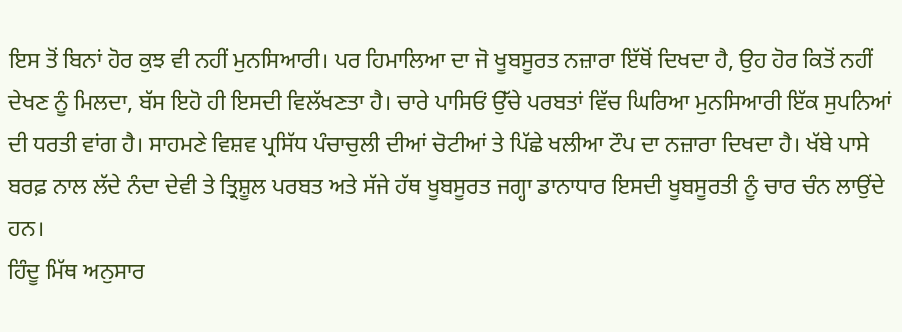ਇਸ ਤੋਂ ਬਿਨਾਂ ਹੋਰ ਕੁਝ ਵੀ ਨਹੀਂ ਮੁਨਸਿਆਰੀ। ਪਰ ਹਿਮਾਲਿਆ ਦਾ ਜੋ ਖੂਬਸੂਰਤ ਨਜ਼ਾਰਾ ਇੱਥੋਂ ਦਿਖਦਾ ਹੈ, ਉਹ ਹੋਰ ਕਿਤੋਂ ਨਹੀਂ ਦੇਖਣ ਨੂੰ ਮਿਲਦਾ, ਬੱਸ ਇਹੋ ਹੀ ਇਸਦੀ ਵਿਲੱਖਣਤਾ ਹੈ। ਚਾਰੇ ਪਾਸਿਓਂ ਉੱਚੇ ਪਰਬਤਾਂ ਵਿੱਚ ਘਿਰਿਆ ਮੁਨਸਿਆਰੀ ਇੱਕ ਸੁਪਨਿਆਂ ਦੀ ਧਰਤੀ ਵਾਂਗ ਹੈ। ਸਾਹਮਣੇ ਵਿਸ਼ਵ ਪ੍ਰਸਿੱਧ ਪੰਚਾਚੁਲੀ ਦੀਆਂ ਚੋਟੀਆਂ ਤੇ ਪਿੱਛੇ ਖਲੀਆ ਟੌਪ ਦਾ ਨਜ਼ਾਰਾ ਦਿਖਦਾ ਹੈ। ਖੱਬੇ ਪਾਸੇ ਬਰਫ਼ ਨਾਲ ਲੱਦੇ ਨੰਦਾ ਦੇਵੀ ਤੇ ਤ੍ਰਿਸ਼ੂਲ ਪਰਬਤ ਅਤੇ ਸੱਜੇ ਹੱਥ ਖੂਬਸੂਰਤ ਜਗ੍ਹਾ ਡਾਨਾਧਾਰ ਇਸਦੀ ਖੂਬਸੂਰਤੀ ਨੂੰ ਚਾਰ ਚੰਨ ਲਾਉਂਦੇ ਹਨ।
ਹਿੰਦੂ ਮਿੱਥ ਅਨੁਸਾਰ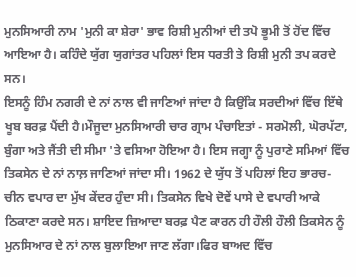ਮੁਨਸਿਆਰੀ ਨਾਮ 'ਮੁਨੀ ਕਾ ਸ਼ੇਰਾ' ਭਾਵ ਰਿਸ਼ੀ ਮੁਨੀਆਂ ਦੀ ਤਪੋ ਭੂਮੀ ਤੋਂ ਹੋਂਦ ਵਿੱਚ ਆਇਆ ਹੈ। ਕਹਿੰਦੇ ਯੁੱਗ ਯੁਗਾਂਤਰ ਪਹਿਲਾਂ ਇਸ ਧਰਤੀ ਤੇ ਰਿਸ਼ੀ ਮੁਨੀ ਤਪ ਕਰਦੇ ਸਨ।
ਇਸਨੂੰ ਹਿੰਮ ਨਗਰੀ ਦੇ ਨਾਂ ਨਾਲ ਵੀ ਜਾਣਿਆਂ ਜਾਂਦਾ ਹੈ ਕਿਉਂਕਿ ਸਰਦੀਆਂ ਵਿੱਚ ਇੱਥੇ ਖੂਬ ਬਰਫ਼ ਪੈਂਦੀ ਹੈ।ਮੌਜੂਦਾ ਮੁਨਸਿਆਰੀ ਚਾਰ ਗ੍ਰਾਮ ਪੰਚਾਇਤਾਂ - ਸਰਮੋਲੀ, ਘੋਰਪੱਟਾ, ਬੁੰਗਾ ਅਤੇ ਜੈਂਤੀ ਦੀ ਸੀਮਾ 'ਤੇ ਵਸਿਆ ਹੋਇਆ ਹੈ। ਇਸ ਜਗ੍ਹਾ ਨੂੰ ਪੁਰਾਣੇ ਸਮਿਆਂ ਵਿੱਚ ਤਿਕਸੇਨ ਦੇ ਨਾਂ ਨਾਲ਼ ਜਾਣਿਆਂ ਜਾਂਦਾ ਸੀ। 1962 ਦੇ ਯੁੱਧ ਤੋਂ ਪਹਿਲਾਂ ਇਹ ਭਾਰਚ-ਚੀਨ ਵਪਾਰ ਦਾ ਮੁੱਖ ਕੇਂਦਰ ਹੁੰਦਾ ਸੀ। ਤਿਕਸੇਨ ਵਿਖੇ ਦੋਵੇਂ ਪਾਸੇ ਦੇ ਵਪਾਰੀ ਆਕੇ ਠਿਕਾਣਾ ਕਰਦੇ ਸਨ। ਸ਼ਾਇਦ ਜ਼ਿਆਦਾ ਬਰਫ਼ ਪੈਣ ਕਾਰਨ ਹੀ ਹੌਲੀ ਹੌਲੀ ਤਿਕਸੇਨ ਨੂੰ ਮੁਨਸਿਆਰ ਦੇ ਨਾਂ ਨਾਲ ਬੁਲਾਇਆ ਜਾਣ ਲੱਗਾ।ਫਿਰ ਬਾਅਦ ਵਿੱਚ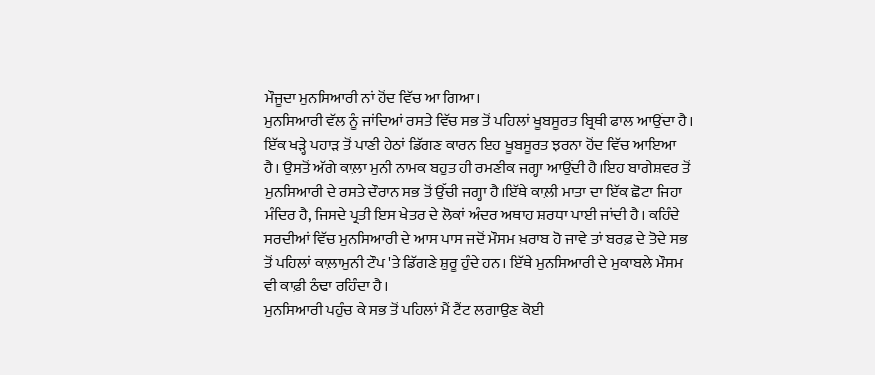ਮੌਜੂਦਾ ਮੁਨਸਿਆਰੀ ਨਾਂ ਹੋਂਦ ਵਿੱਚ ਆ ਗਿਆ।
ਮੁਨਸਿਆਰੀ ਵੱਲ ਨੂੰ ਜਾਂਦਿਆਂ ਰਸਤੇ ਵਿੱਚ ਸਭ ਤੋਂ ਪਹਿਲਾਂ ਖੂਬਸੂਰਤ ਬ੍ਰਿਥੀ ਫਾਲ ਆਉਂਦਾ ਹੈ। ਇੱਕ ਖੜ੍ਹੇ ਪਹਾੜ ਤੋਂ ਪਾਣੀ ਹੇਠਾਂ ਡਿੱਗਣ ਕਾਰਨ ਇਹ ਖੂਬਸੂਰਤ ਝਰਨਾ ਹੋਂਦ ਵਿੱਚ ਆਇਆ ਹੈ। ਉਸਤੋਂ ਅੱਗੇ ਕਾਲ਼ਾ ਮੁਨੀ ਨਾਮਕ ਬਹੁਤ ਹੀ ਰਮਣੀਕ ਜਗ੍ਹਾ ਆਉਂਦੀ ਹੈ।ਇਹ ਬਾਗੇਸ਼ਵਰ ਤੋਂ ਮੁਨਸਿਆਰੀ ਦੇ ਰਸਤੇ ਦੌਰਾਨ ਸਭ ਤੋਂ ਉੱਚੀ ਜਗ੍ਹਾ ਹੈ।ਇੱਥੇ ਕਾਲ਼ੀ ਮਾਤਾ ਦਾ ਇੱਕ ਛੋਟਾ ਜਿਹਾ ਮੰਦਿਰ ਹੈ, ਜਿਸਦੇ ਪ੍ਰਤੀ ਇਸ ਖੇਤਰ ਦੇ ਲੋਕਾਂ ਅੰਦਰ ਅਥਾਹ ਸ਼ਰਧਾ ਪਾਈ ਜਾਂਦੀ ਹੈ। ਕਹਿੰਦੇ ਸਰਦੀਆਂ ਵਿੱਚ ਮੁਨਸਿਆਰੀ ਦੇ ਆਸ ਪਾਸ ਜਦੋਂ ਮੌਸਮ ਖ਼ਰਾਬ ਹੋ ਜਾਵੇ ਤਾਂ ਬਰਫ਼ ਦੇ ਤੋਦੇ ਸਭ ਤੋਂ ਪਹਿਲਾਂ ਕਾਲ਼ਾਮੁਨੀ ਟੌਪ 'ਤੇ ਡਿੱਗਣੇ ਸ਼ੁਰੂ ਹੁੰਦੇ ਹਨ। ਇੱਥੇ ਮੁਨਸਿਆਰੀ ਦੇ ਮੁਕਾਬਲੇ ਮੌਸਮ ਵੀ ਕਾਫ਼ੀ ਠੰਢਾ ਰਹਿੰਦਾ ਹੈ।
ਮੁਨਸਿਆਰੀ ਪਹੁੰਚ ਕੇ ਸਭ ਤੋਂ ਪਹਿਲਾਂ ਮੈਂ ਟੈਂਟ ਲਗਾਉਣ ਕੋਈ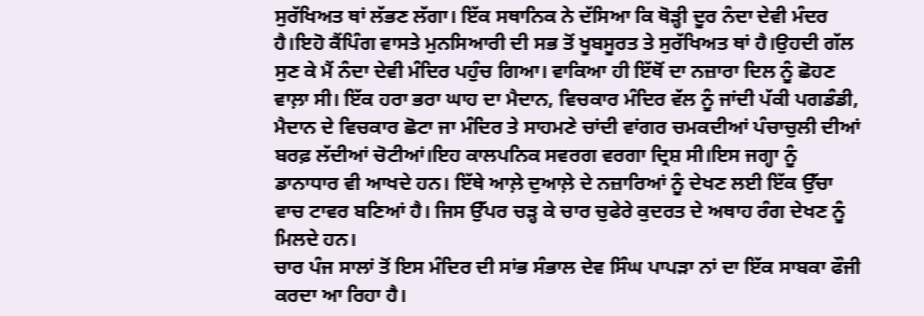ਸੁਰੱਖਿਅਤ ਥਾਂ ਲੱਭਣ ਲੱਗਾ। ਇੱਕ ਸਥਾਨਿਕ ਨੇ ਦੱਸਿਆ ਕਿ ਥੋੜ੍ਹੀ ਦੂਰ ਨੰਦਾ ਦੇਵੀ ਮੰਦਰ ਹੈ।ਇਹੋ ਕੈਂਪਿੰਗ ਵਾਸਤੇ ਮੁਨਸਿਆਰੀ ਦੀ ਸਭ ਤੋਂ ਖੂਬਸੂਰਤ ਤੇ ਸੁਰੱਖਿਅਤ ਥਾਂ ਹੈ।ਉਹਦੀ ਗੱਲ ਸੁਣ ਕੇ ਮੈਂ ਨੰਦਾ ਦੇਵੀ ਮੰਦਿਰ ਪਹੁੰਚ ਗਿਆ। ਵਾਕਿਆ ਹੀ ਇੱਥੋਂ ਦਾ ਨਜ਼ਾਰਾ ਦਿਲ ਨੂੰ ਛੋਹਣ ਵਾਲ਼ਾ ਸੀ। ਇੱਕ ਹਰਾ ਭਰਾ ਘਾਹ ਦਾ ਮੈਦਾਨ, ਵਿਚਕਾਰ ਮੰਦਿਰ ਵੱਲ ਨੂੰ ਜਾਂਦੀ ਪੱਕੀ ਪਗਡੰਡੀ, ਮੈਦਾਨ ਦੇ ਵਿਚਕਾਰ ਛੋਟਾ ਜਾ ਮੰਦਿਰ ਤੇ ਸਾਹਮਣੇ ਚਾਂਦੀ ਵਾਂਗਰ ਚਮਕਦੀਆਂ ਪੰਚਾਚੁਲੀ ਦੀਆਂ ਬਰਫ਼ ਲੱਦੀਆਂ ਚੋਟੀਆਂ।ਇਹ ਕਾਲਪਨਿਕ ਸਵਰਗ ਵਰਗਾ ਦ੍ਰਿਸ਼ ਸੀ।ਇਸ ਜਗ੍ਹਾ ਨੂੰ ਡਾਨਾਧਾਰ ਵੀ ਆਖਦੇ ਹਨ। ਇੱਥੇ ਆਲ਼ੇ ਦੁਆਲ਼ੇ ਦੇ ਨਜ਼ਾਰਿਆਂ ਨੂੰ ਦੇਖਣ ਲਈ ਇੱਕ ਉੱਚਾ ਵਾਚ ਟਾਵਰ ਬਣਿਆਂ ਹੈ। ਜਿਸ ਉੱਪਰ ਚੜ੍ਹ ਕੇ ਚਾਰ ਚੁਫੇਰੇ ਕੁਦਰਤ ਦੇ ਅਥਾਹ ਰੰਗ ਦੇਖਣ ਨੂੰ ਮਿਲਦੇ ਹਨ।
ਚਾਰ ਪੰਜ ਸਾਲਾਂ ਤੋਂ ਇਸ ਮੰਦਿਰ ਦੀ ਸਾਂਭ ਸੰਭਾਲ ਦੇਵ ਸਿੰਘ ਪਾਪੜਾ ਨਾਂ ਦਾ ਇੱਕ ਸਾਬਕਾ ਫੌਜੀ ਕਰਦਾ ਆ ਰਿਹਾ ਹੈ।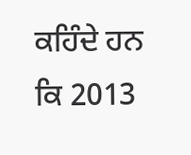ਕਹਿੰਦੇ ਹਨ ਕਿ 2013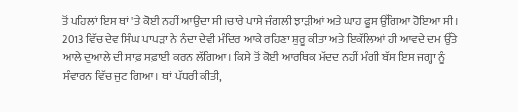ਤੋਂ ਪਹਿਲਾਂ ਇਸ ਥਾਂ 'ਤੇ ਕੋਈ ਨਹੀਂ ਆਉਂਦਾ ਸੀ।ਚਾਰੇ ਪਾਸੇ ਜੰਗਲੀ ਝਾੜੀਆਂ ਅਤੇ ਘਾਹ ਫੂਸ ਉੱਗਿਆ ਹੋਇਆ ਸੀ। 2013 ਵਿੱਚ ਦੇਵ ਸਿੰਘ ਪਾਪੜਾ ਨੇ ਨੰਦਾ ਦੇਵੀ ਮੰਦਿਰ ਆਕੇ ਰਹਿਣਾ ਸ਼ੁਰੂ ਕੀਤਾ ਅਤੇ ਇਕੱਲਿਆਂ ਹੀ ਆਵਦੇ ਦਮ ਉੱਤੇ ਆਲੇ ਦੁਆਲੇ ਦੀ ਸਾਫ਼ ਸਫ਼ਾਈ ਕਰਨ ਲੱਗਿਆ। ਕਿਸੇ ਤੋਂ ਕੋਈ ਆਰਥਿਕ ਮੱਦਦ ਨਹੀਂ ਮੰਗੀ ਬੱਸ ਇਸ ਜਗ੍ਹਾ ਨੂੰ ਸੰਵਾਰਨ ਵਿੱਚ ਜੁਟ ਗਿਆ। ਥਾਂ ਪੱਧਰੀ ਕੀਤੀ,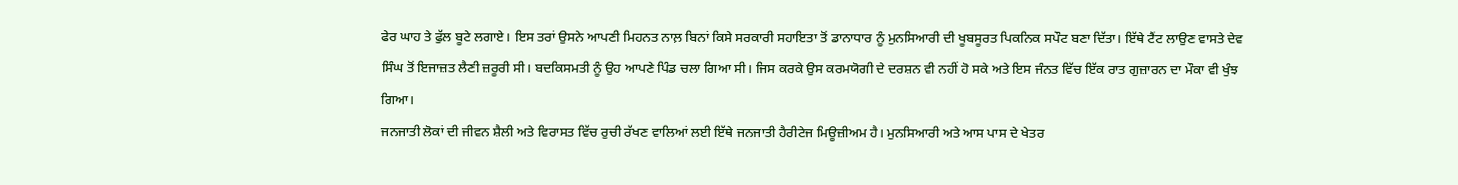ਫੇਰ ਘਾਹ ਤੇ ਫੁੱਲ ਬੂਟੇ ਲਗਾਏ। ਇਸ ਤਰਾਂ ਉਸਨੇ ਆਪਣੀ ਮਿਹਨਤ ਨਾਲ਼ ਬਿਨਾਂ ਕਿਸੇ ਸਰਕਾਰੀ ਸਹਾਇਤਾ ਤੋਂ ਡਾਨਾਧਾਰ ਨੂੰ ਮੁਨਸਿਆਰੀ ਦੀ ਖੂਬਸੂਰਤ ਪਿਕਨਿਕ ਸਪੌਟ ਬਣਾ ਦਿੱਤਾ। ਇੱਥੇ ਟੈਂਟ ਲਾਉਣ ਵਾਸਤੇ ਦੇਵ ਸਿੰਘ ਤੋਂ ਇਜਾਜ਼ਤ ਲੈਣੀ ਜ਼ਰੂਰੀ ਸੀ। ਬਦਕਿਸਮਤੀ ਨੂੰ ਉਹ ਆਪਣੇ ਪਿੰਡ ਚਲਾ ਗਿਆ ਸੀ। ਜਿਸ ਕਰਕੇ ਉਸ ਕਰਮਯੋਗੀ ਦੇ ਦਰਸ਼ਨ ਵੀ ਨਹੀਂ ਹੋ ਸਕੇ ਅਤੇ ਇਸ ਜੰਨਤ ਵਿੱਚ ਇੱਕ ਰਾਤ ਗੁਜ਼ਾਰਨ ਦਾ ਮੌਕਾ ਵੀ ਖੁੰਝ ਗਿਆ।
ਜਨਜਾਤੀ ਲੋਕਾਂ ਦੀ ਜੀਵਨ ਸ਼ੈਲੀ ਅਤੇ ਵਿਰਾਸਤ ਵਿੱਚ ਰੁਚੀ ਰੱਖਣ ਵਾਲਿਆਂ ਲਈ ਇੱਥੇ ਜਨਜਾਤੀ ਹੈਰੀਟੇਜ ਮਿਊਜ਼ੀਅਮ ਹੈ। ਮੁਨਸਿਆਰੀ ਅਤੇ ਆਸ ਪਾਸ ਦੇ ਖੇਤਰ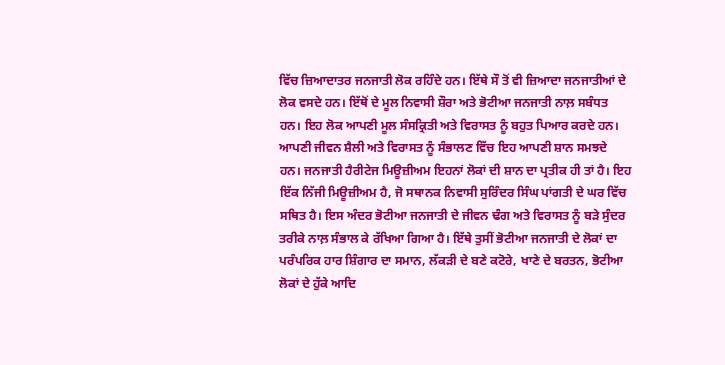ਵਿੱਚ ਜ਼ਿਆਦਾਤਰ ਜਨਜਾਤੀ ਲੋਕ ਰਹਿੰਦੇ ਹਨ। ਇੱਥੇ ਸੌ ਤੋਂ ਵੀ ਜ਼ਿਆਦਾ ਜਨਜਾਤੀਆਂ ਦੇ ਲੋਕ ਵਸਦੇ ਹਨ। ਇੱਥੋਂ ਦੇ ਮੂਲ ਨਿਵਾਸੀ ਸ਼ੌਰਾ ਅਤੇ ਭੋਟੀਆ ਜਨਜਾਤੀ ਨਾਲ਼ ਸਬੰਧਤ ਹਨ। ਇਹ ਲੋਕ ਆਪਣੀ ਮੂਲ ਸੰਸਕ੍ਰਿਤੀ ਅਤੇ ਵਿਰਾਸਤ ਨੂੰ ਬਹੁਤ ਪਿਆਰ ਕਰਦੇ ਹਨ। ਆਪਣੀ ਜੀਵਨ ਸ਼ੈਲੀ ਅਤੇ ਵਿਰਾਸਤ ਨੂੰ ਸੰਭਾਲਣ ਵਿੱਚ ਇਹ ਆਪਣੀ ਸ਼ਾਨ ਸਮਝਦੇ ਹਨ। ਜਨਜਾਤੀ ਹੈਰੀਟੇਜ ਮਿਊਜ਼ੀਅਮ ਇਹਨਾਂ ਲੋਕਾਂ ਦੀ ਸ਼ਾਨ ਦਾ ਪ੍ਰਤੀਕ ਹੀ ਤਾਂ ਹੈ। ਇਹ ਇੱਕ ਨਿੱਜੀ ਮਿਊਜ਼ੀਅਮ ਹੈ, ਜੋ ਸਥਾਨਕ ਨਿਵਾਸੀ ਸੁਰਿੰਦਰ ਸਿੰਘ ਪਾਂਗਤੀ ਦੇ ਘਰ ਵਿੱਚ ਸਥਿਤ ਹੈ। ਇਸ ਅੰਦਰ ਭੋਟੀਆ ਜਨਜਾਤੀ ਦੇ ਜੀਵਨ ਢੰਗ ਅਤੇ ਵਿਰਾਸਤ ਨੂੰ ਬੜੇ ਸੁੰਦਰ ਤਰੀਕੇ ਨਾਲ਼ ਸੰਭਾਲ ਕੇ ਰੱਖਿਆ ਗਿਆ ਹੈ। ਇੱਥੇ ਤੁਸੀਂ ਭੋਟੀਆ ਜਨਜਾਤੀ ਦੇ ਲੋਕਾਂ ਦਾ ਪਰੰਪਰਿਕ ਹਾਰ ਸ਼ਿੰਗਾਰ ਦਾ ਸਮਾਨ, ਲੱਕੜੀ ਦੇ ਬਣੇ ਕਟੋਰੇ, ਖਾਣੇ ਦੇ ਬਰਤਨ, ਭੋਟੀਆ ਲੋਕਾਂ ਦੇ ਹੁੱਕੇ ਆਦਿ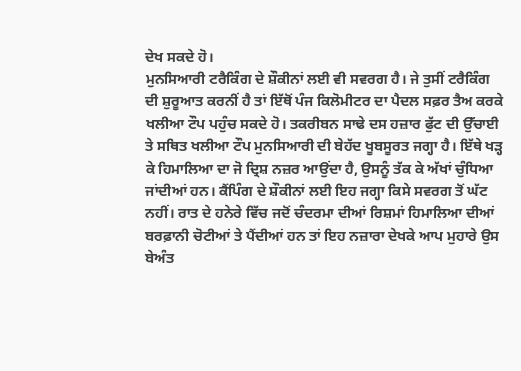ਦੇਖ ਸਕਦੇ ਹੋ।
ਮੁਨਸਿਆਰੀ ਟਰੈਕਿੰਗ ਦੇ ਸ਼ੌਕੀਨਾਂ ਲਈ ਵੀ ਸਵਰਗ ਹੈ। ਜੇ ਤੁਸੀਂ ਟਰੈਕਿੰਗ ਦੀ ਸ਼ੁਰੂਆਤ ਕਰਨੀਂ ਹੈ ਤਾਂ ਇੱਥੋਂ ਪੰਜ ਕਿਲੋਮੀਟਰ ਦਾ ਪੈਦਲ ਸਫ਼ਰ ਤੈਅ ਕਰਕੇ ਖਲੀਆ ਟੌਪ ਪਹੁੰਚ ਸਕਦੇ ਹੋ। ਤਕਰੀਬਨ ਸਾਢੇ ਦਸ ਹਜ਼ਾਰ ਫੁੱਟ ਦੀ ਉੱਚਾਈ ਤੇ ਸਥਿਤ ਖਲੀਆ ਟੌਪ ਮੁਨਸਿਆਰੀ ਦੀ ਬੇਹੱਦ ਖੂਬਸੂਰਤ ਜਗ੍ਹਾ ਹੈ। ਇੱਥੇ ਖੜ੍ਹ ਕੇ ਹਿਮਾਲਿਆ ਦਾ ਜੋ ਦ੍ਰਿਸ਼ ਨਜ਼ਰ ਆਉਂਦਾ ਹੈ, ਉਸਨੂੰ ਤੱਕ ਕੇ ਅੱਖਾਂ ਚੁੰਧਿਆ ਜਾਂਦੀਆਂ ਹਨ। ਕੈਂਪਿੰਗ ਦੇ ਸ਼ੌਕੀਨਾਂ ਲਈ ਇਹ ਜਗ੍ਹਾ ਕਿਸੇ ਸਵਰਗ ਤੋਂ ਘੱਟ ਨਹੀਂ। ਰਾਤ ਦੇ ਹਨੇਰੇ ਵਿੱਚ ਜਦੋਂ ਚੰਦਰਮਾ ਦੀਆਂ ਰਿਸ਼ਮਾਂ ਹਿਮਾਲਿਆ ਦੀਆਂ ਬਰਫ਼ਾਨੀ ਚੋਟੀਆਂ ਤੇ ਪੈਂਦੀਆਂ ਹਨ ਤਾਂ ਇਹ ਨਜ਼ਾਰਾ ਦੇਖਕੇ ਆਪ ਮੁਹਾਰੇ ਉਸ ਬੇਅੰਤ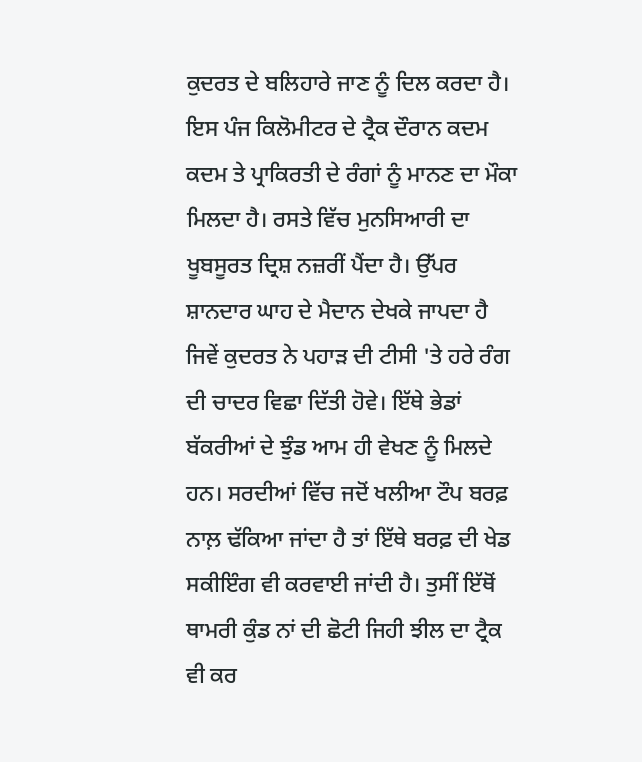ਕੁਦਰਤ ਦੇ ਬਲਿਹਾਰੇ ਜਾਣ ਨੂੰ ਦਿਲ ਕਰਦਾ ਹੈ। ਇਸ ਪੰਜ ਕਿਲੋਮੀਟਰ ਦੇ ਟ੍ਰੈਕ ਦੌਰਾਨ ਕਦਮ ਕਦਮ ਤੇ ਪ੍ਰਾਕਿਰਤੀ ਦੇ ਰੰਗਾਂ ਨੂੰ ਮਾਨਣ ਦਾ ਮੌਕਾ ਮਿਲਦਾ ਹੈ। ਰਸਤੇ ਵਿੱਚ ਮੁਨਸਿਆਰੀ ਦਾ ਖੂਬਸੂਰਤ ਦ੍ਰਿਸ਼ ਨਜ਼ਰੀਂ ਪੈਂਦਾ ਹੈ। ਉੱਪਰ ਸ਼ਾਨਦਾਰ ਘਾਹ ਦੇ ਮੈਦਾਨ ਦੇਖਕੇ ਜਾਪਦਾ ਹੈ ਜਿਵੇਂ ਕੁਦਰਤ ਨੇ ਪਹਾੜ ਦੀ ਟੀਸੀ 'ਤੇ ਹਰੇ ਰੰਗ ਦੀ ਚਾਦਰ ਵਿਛਾ ਦਿੱਤੀ ਹੋਵੇ। ਇੱਥੇ ਭੇਡਾਂ ਬੱਕਰੀਆਂ ਦੇ ਝੁੰਡ ਆਮ ਹੀ ਵੇਖਣ ਨੂੰ ਮਿਲਦੇ ਹਨ। ਸਰਦੀਆਂ ਵਿੱਚ ਜਦੋਂ ਖਲੀਆ ਟੌਪ ਬਰਫ਼ ਨਾਲ਼ ਢੱਕਿਆ ਜਾਂਦਾ ਹੈ ਤਾਂ ਇੱਥੇ ਬਰਫ਼ ਦੀ ਖੇਡ ਸਕੀਇੰਗ ਵੀ ਕਰਵਾਈ ਜਾਂਦੀ ਹੈ। ਤੁਸੀਂ ਇੱਥੋਂ ਥਾਮਰੀ ਕੁੰਡ ਨਾਂ ਦੀ ਛੋਟੀ ਜਿਹੀ ਝੀਲ ਦਾ ਟ੍ਰੈਕ ਵੀ ਕਰ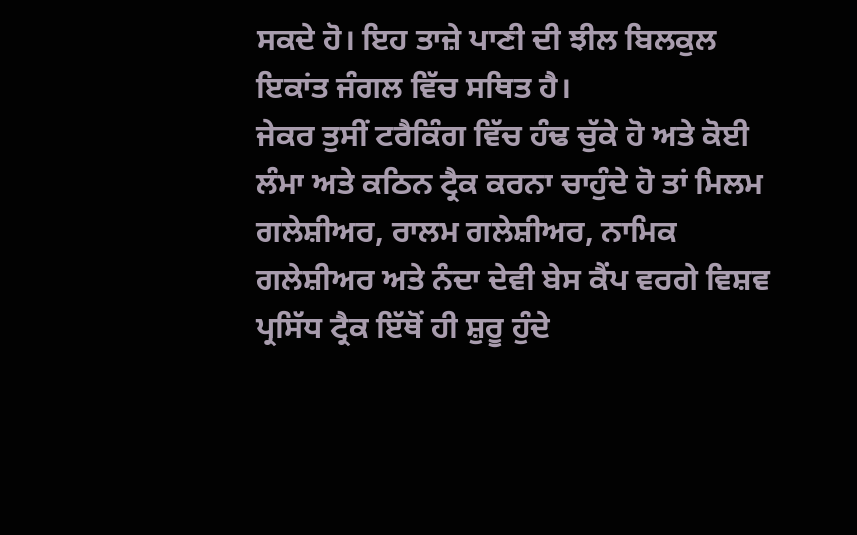ਸਕਦੇ ਹੋ। ਇਹ ਤਾਜ਼ੇ ਪਾਣੀ ਦੀ ਝੀਲ ਬਿਲਕੁਲ ਇਕਾਂਤ ਜੰਗਲ ਵਿੱਚ ਸਥਿਤ ਹੈ।
ਜੇਕਰ ਤੁਸੀਂ ਟਰੈਕਿੰਗ ਵਿੱਚ ਹੰਢ ਚੁੱਕੇ ਹੋ ਅਤੇ ਕੋਈ ਲੰਮਾ ਅਤੇ ਕਠਿਨ ਟ੍ਰੈਕ ਕਰਨਾ ਚਾਹੁੰਦੇ ਹੋ ਤਾਂ ਮਿਲਮ ਗਲੇਸ਼ੀਅਰ, ਰਾਲਮ ਗਲੇਸ਼ੀਅਰ, ਨਾਮਿਕ ਗਲੇਸ਼ੀਅਰ ਅਤੇ ਨੰਦਾ ਦੇਵੀ ਬੇਸ ਕੈਂਪ ਵਰਗੇ ਵਿਸ਼ਵ ਪ੍ਰਸਿੱਧ ਟ੍ਰੈਕ ਇੱਥੋਂ ਹੀ ਸ਼ੁਰੂ ਹੁੰਦੇ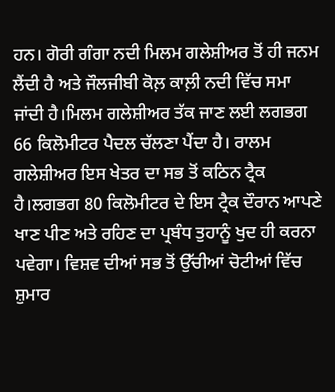ਹਨ। ਗੋਰੀ ਗੰਗਾ ਨਦੀ ਮਿਲਮ ਗਲੇਸ਼ੀਅਰ ਤੋਂ ਹੀ ਜਨਮ ਲੈਂਦੀ ਹੈ ਅਤੇ ਜੌਲਜੀਬੀ ਕੋਲ਼ ਕਾਲ਼ੀ ਨਦੀ ਵਿੱਚ ਸਮਾ ਜਾਂਦੀ ਹੈ।ਮਿਲਮ ਗਲੇਸ਼ੀਅਰ ਤੱਕ ਜਾਣ ਲਈ ਲਗਭਗ 66 ਕਿਲੋਮੀਟਰ ਪੈਦਲ ਚੱਲਣਾ ਪੈਂਦਾ ਹੈ। ਰਾਲਮ ਗਲੇਸ਼ੀਅਰ ਇਸ ਖੇਤਰ ਦਾ ਸਭ ਤੋਂ ਕਠਿਨ ਟ੍ਰੈਕ ਹੈ।ਲਗਭਗ 80 ਕਿਲੋਮੀਟਰ ਦੇ ਇਸ ਟ੍ਰੈਕ ਦੌਰਾਨ ਆਪਣੇ ਖਾਣ ਪੀਣ ਅਤੇ ਰਹਿਣ ਦਾ ਪ੍ਰਬੰਧ ਤੁਹਾਨੂੰ ਖੁਦ ਹੀ ਕਰਨਾ ਪਵੇਗਾ। ਵਿਸ਼ਵ ਦੀਆਂ ਸਭ ਤੋਂ ਉੱਚੀਆਂ ਚੋਟੀਆਂ ਵਿੱਚ ਸ਼ੁਮਾਰ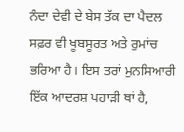ਨੰਦਾ ਦੇਵੀ ਦੇ ਬੇਸ ਤੱਕ ਦਾ ਪੈਦਲ ਸਫ਼ਰ ਵੀ ਖੂਬਸੂਰਤ ਅਤੇ ਰੁਮਾਂਚ ਭਰਿਆ ਹੈ। ਇਸ ਤਰਾਂ ਮੁਨਸਿਆਰੀ ਇੱਕ ਆਦਰਸ਼ ਪਹਾੜੀ ਥਾਂ ਹੈ,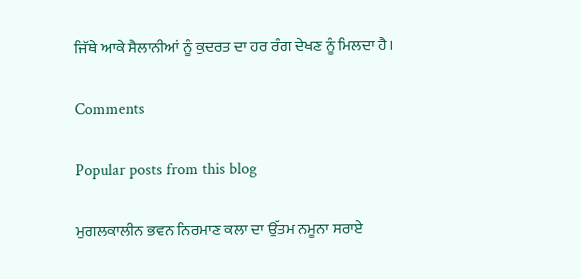ਜਿੱਥੇ ਆਕੇ ਸੈਲਾਨੀਆਂ ਨੂੰ ਕੁਦਰਤ ਦਾ ਹਰ ਰੰਗ ਦੇਖਣ ਨੂੰ ਮਿਲਦਾ ਹੈ।

Comments

Popular posts from this blog

ਮੁਗਲਕਾਲੀਨ ਭਵਨ ਨਿਰਮਾਣ ਕਲਾ ਦਾ ਉੱਤਮ ਨਮੂਨਾ ਸਰਾਏ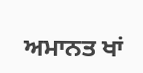ਅਮਾਨਤ ਖਾਂ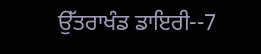ਉੱਤਰਾਖੰਡ ਡਾਇਰੀ--7